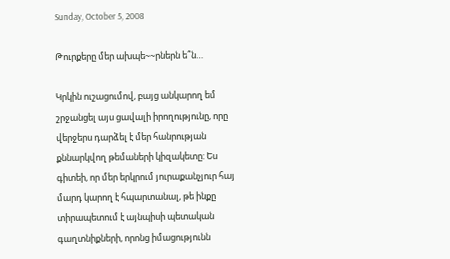Sunday, October 5, 2008

Թուրքերը մեր ախպե~~րներն ե՞ն…

Կրկին ուշացումով, բայց անկարող եմ շրջանցել այս ցավալի իրողությունը, որը վերջերս դարձել է մեր հանրության քննարկվող թեմաների կիզակետը: Ես գիտեի, որ մեր երկրում յուրաքանչյուր հայ մարդ կարող է հպարտանալ, թե ինքը տիրապետում է այնպիսի պետական գաղտնիքների, որոնց իմացությունն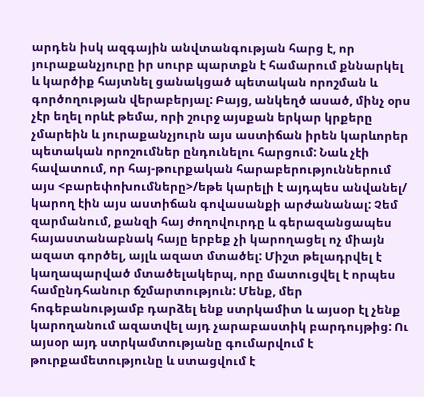արդեն իսկ ազգային անվտանգության հարց է, որ յուրաքանչյուրը իր սուրբ պարտքն է համարում քննարկել և կարծիք հայտնել ցանակցած պետական որոշման և գործողության վերաբերյալ: Բայց, անկեղծ ասած, մինչ օրս չէր եղել որևէ թեմա, որի շուրջ այսքան երկար կրքերը չմարեին և յուրաքանչյուրն այս աստիճան իրեն կարևորեր պետական որոշումներ ընդունելու հարցում: Նաև չէի հավատում, որ հայ-թուրքական հարաբերություններում այս <բարեփոխումները>/եթե կարելի է այդպես անվանել/ կարող էին այս աստիճան գովասանքի արժանանալ: Չեմ զարմանում, քանզի հայ ժողովուրդը և գերազանցապես հայաստանաբնակ հայը երբեք չի կարողացել ոչ միայն ազատ գործել, այլև ազատ մտածել: Միշտ թելադրվել է կաղապարված մտածելակերպ, որը մատուցվել է որպես համընդհանուր ճշմարտություն: Մենք, մեր հոգեբանությամբ դարձել ենք ստրկամիտ և այսօր էլ չենք կարողանում ազատվել այդ չարաբաստիկ բարդույթից: Ու այսօր այդ ստրկամտությանը գումարվում է թուրքամետությունը և ստացվում է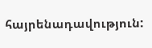հայրենադավություն: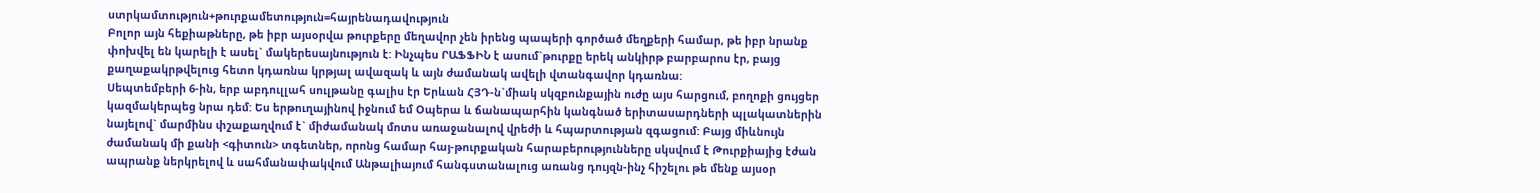ստրկամտություն+թուրքամետություն=հայրենադավություն
Բոլոր այն հեքիաթները, թե իբր այսօրվա թուրքերը մեղավոր չեն իրենց պապերի գործած մեղքերի համար, թե իբր նրանք փոխվել են կարելի է ասել` մակերեսայնություն է: Ինչպես ՐԱՖՖԻՆ է ասում`թուրքը երեկ անկիրթ բարբարոս էր, բայց քաղաքակրթվելուց հետո կդառնա կրթյալ ավազակ և այն ժամանակ ավելի վտանգավոր կդառնա:
Սեպտեմբերի 6-ին, երբ աբդուլլահ սուլթանը գալիս էր Երևան ՀՅԴ-ն`միակ սկզբունքային ուժը այս հարցում, բողոքի ցույցեր կազմակերպեց նրա դեմ: Ես երթուղայինով իջնում եմ Օպերա և ճանապարհին կանգնած երիտասարդների պլակատներին նայելով` մարմինս փշաքաղվում է` միժամանակ մոտս առաջանալով վրեժի և հպարտության զգացում: Բայց միևնույն ժամանակ մի քանի <գիտուն> տգետներ, որոնց համար հայ-թուրքական հարաբերությունները սկսվում է Թուրքիայից էժան ապրանք ներկրելով և սահմանափակվում Անթալիայում հանգստանալուց առանց դույզն-ինչ հիշելու թե մենք այսօր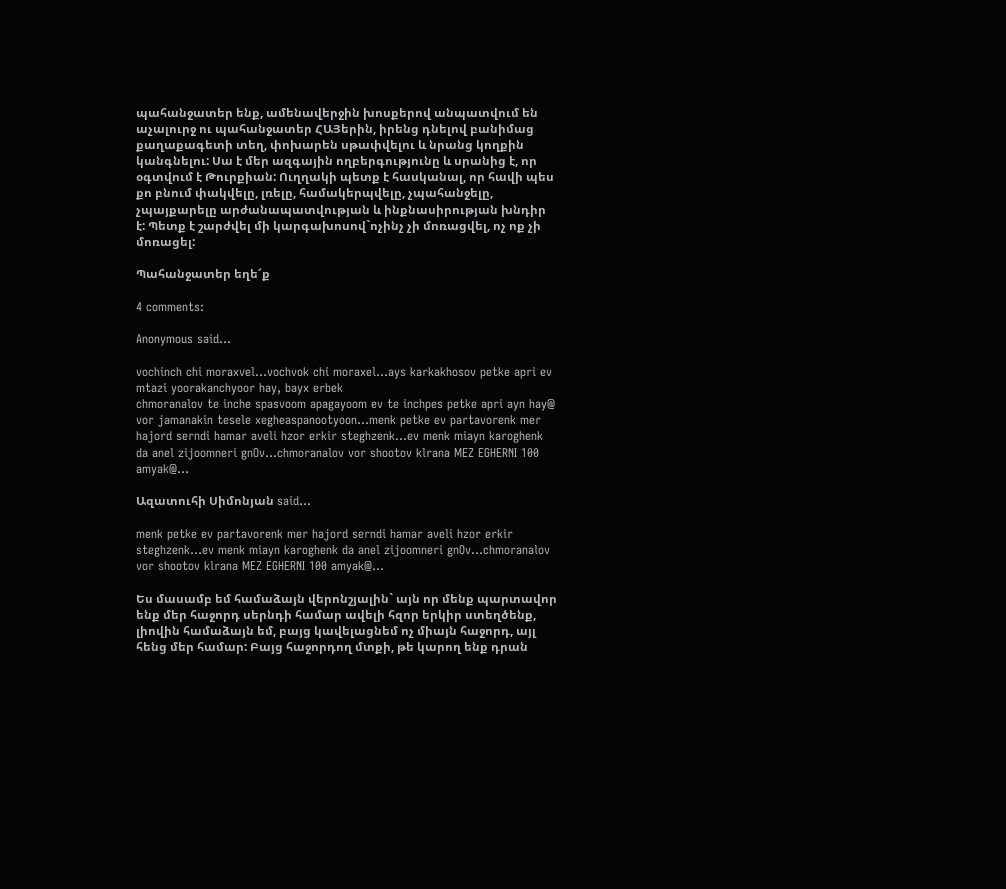պահանջատեր ենք, ամենավերջին խոսքերով անպատվում են աչալուրջ ու պահանջատեր ՀԱՅերին, իրենց դնելով բանիմաց քաղաքագետի տեղ, փոխարեն սթափվելու և նրանց կողքին կանգնելու: Սա է մեր ազգային ողբերգությունը և սրանից է, որ օգտվում է Թուրքիան: Ուղղակի պետք է հասկանալ, որ հավի պես քո բնում փակվելը, լռելը, համակերպվելը, չպահանջելը, չպայքարելը արժանապատվության և ինքնասիրության խնդիր է: Պետք է շարժվել մի կարգախոսով`ոչինչ չի մոռացվել, ոչ ոք չի մոռացել:

Պահանջատեր եղե՜ք

4 comments:

Anonymous said...

vochinch chi moraxvel...vochvok chi moraxel...ays karkakhosov petke apri ev mtazi yoorakanchyoor hay, bayx erbek
chmoranalov te inche spasvoom apagayoom ev te inchpes petke apri ayn hay@ vor jamanakin tesele xegheaspanootyoon...menk petke ev partavorenk mer hajord serndi hamar aveli hzor erkir steghzenk...ev menk miayn karoghenk da anel zijoomneri gnOv...chmoranalov vor shootov klrana MEZ EGHERNI 100 amyak@...

Ազատուհի Սիմոնյան said...

menk petke ev partavorenk mer hajord serndi hamar aveli hzor erkir steghzenk...ev menk miayn karoghenk da anel zijoomneri gnOv...chmoranalov vor shootov klrana MEZ EGHERNI 100 amyak@...

Ես մասամբ եմ համաձայն վերոնշյալին` այն որ մենք պարտավոր ենք մեր հաջորդ սերնդի համար ավելի հզոր երկիր ստեղծենք, լիովին համաձայն եմ, բայց կավելացնեմ ոչ միայն հաջորդ, այլ հենց մեր համար: Բայց հաջորդող մտքի, թե կարող ենք դրան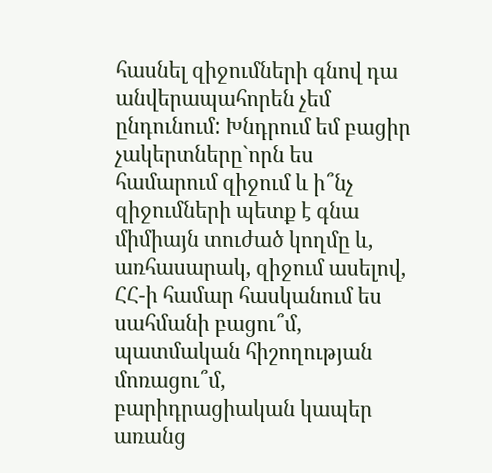հասնել զիջումների գնով դա անվերապահորեն չեմ ընդունում: Խնդրում եմ բացիր չակերտները`որն ես համարում զիջում և ի՞նչ զիջումների պետք է գնա միմիայն տուժած կողմը և, առհասարակ, զիջում ասելով, ՀՀ-ի համար հասկանում ես սահմանի բացու՞մ, պատմական հիշողության մոռացու՞մ, բարիդրացիական կապեր առանց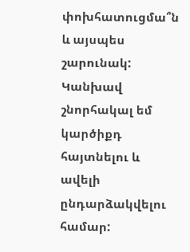փոխհատուցմա՞ն և այսպես շարունակ: Կանխավ շնորհակալ եմ կարծիքդ հայտնելու և ավելի ընդարձակվելու համար: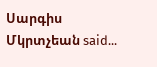Սարգիս Մկրտչեան said...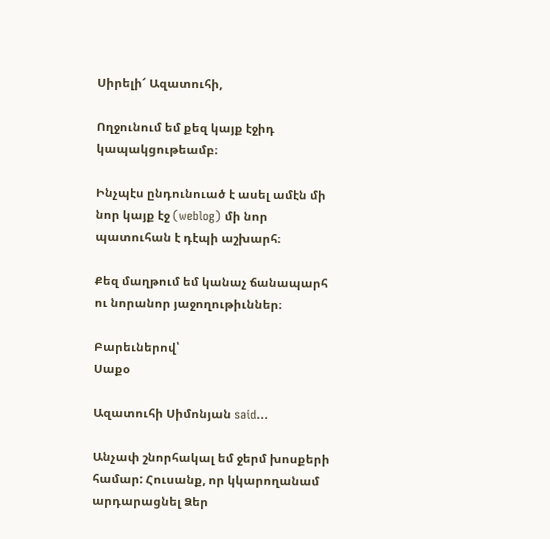Սիրելի՜ Ազատուհի,

Ողջունում եմ քեզ կայք էջիդ կապակցութեամբ։

Ինչպէս ընդունուած է ասել ամէն մի նոր կայք էջ (weblog) մի նոր պատուհան է դէպի աշխարհ։

Քեզ մաղթում եմ կանաչ ճանապարհ ու նորանոր յաջողութիւններ։

Բարեւներով՝
Սաքօ

Ազատուհի Սիմոնյան said...

Անչափ շնորհակալ եմ ջերմ խոսքերի համար: Հուսանք, որ կկարողանամ արդարացնել Ձեր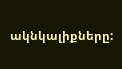ակնկալիքները: